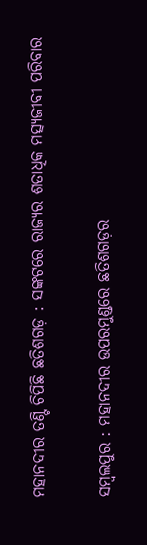ମହାନଦୀର ତଣ୍ଟି ଚିପିଛି ଛତିଶଗଡ଼ : ସଙ୍କଟରେ ରାଜ୍ୟର ଶତାଧିକ ମତ୍ସ୍ୟଜୀବୀ ପରିବାର

ସମ୍ବଲପୁର : ମହାନଦୀର ଉପରମୁଣ୍ଡରେ ଛତିଶଗଡ଼ର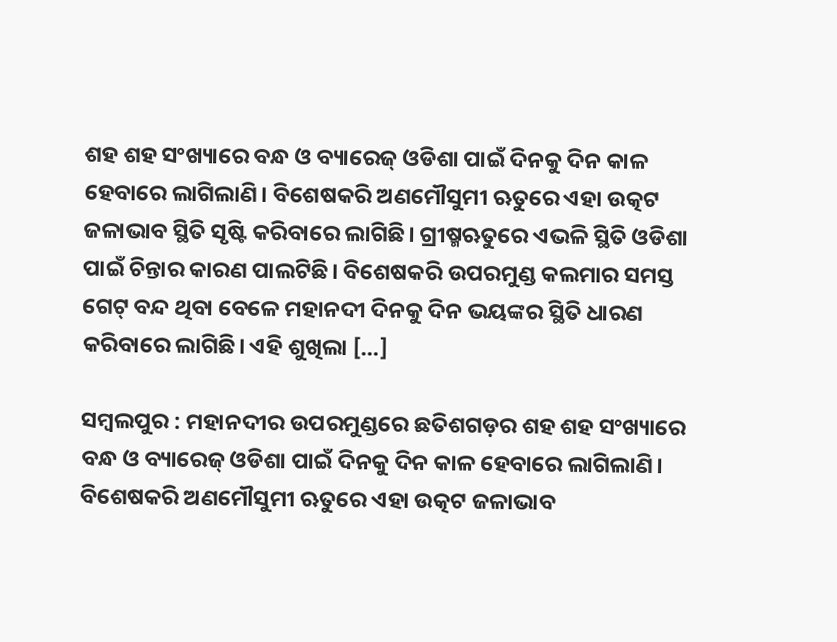ଶହ ଶହ ସଂଖ୍ୟାରେ ବନ୍ଧ ଓ ବ୍ୟାରେଜ୍‌ ଓଡିଶା ପାଇଁ ଦିନକୁ ଦିନ କାଳ ହେବାରେ ଲାଗିଲାଣି। ବିଶେଷକରି ଅଣମୌସୁମୀ ଋତୁରେ ଏହା ଉତ୍କଟ ଜଳାଭାବ ସ୍ଥିତି ସୃଷ୍ଟି କରିବାରେ ଲାଗିଛି। ଗ୍ରୀଷ୍ମଋତୁରେ ଏଭଳି ସ୍ଥିତି ଓଡିଶା ପାଇଁ ଚିନ୍ତାର କାରଣ ପାଲଟିଛି। ବିଶେଷକରି ଉପରମୁଣ୍ଡ କଲମାର ସମସ୍ତ ଗେଟ୍‌ ବନ୍ଦ ଥିବା ବେଳେ ମହାନଦୀ ଦିନକୁ ଦିନ ଭୟଙ୍କର ସ୍ଥିତି ଧାରଣ କରିବାରେ ଲାଗିଛି। ଏହି ଶୁଖିଲା […]

ସମ୍ବଲପୁର : ମହାନଦୀର ଉପରମୁଣ୍ଡରେ ଛତିଶଗଡ଼ର ଶହ ଶହ ସଂଖ୍ୟାରେ ବନ୍ଧ ଓ ବ୍ୟାରେଜ୍‌ ଓଡିଶା ପାଇଁ ଦିନକୁ ଦିନ କାଳ ହେବାରେ ଲାଗିଲାଣି। ବିଶେଷକରି ଅଣମୌସୁମୀ ଋତୁରେ ଏହା ଉତ୍କଟ ଜଳାଭାବ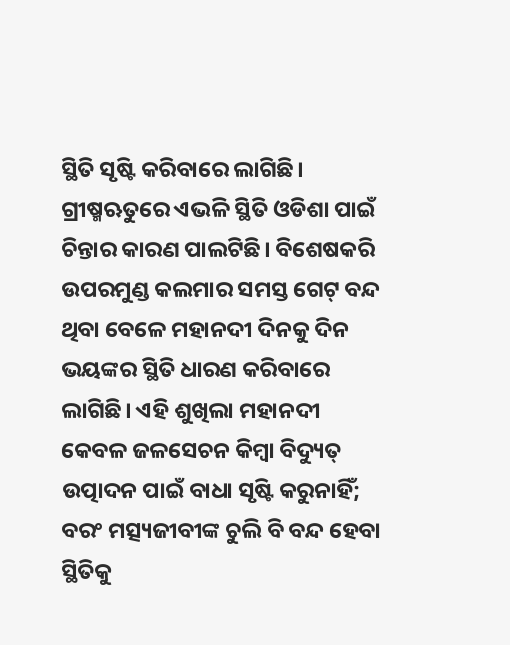ସ୍ଥିତି ସୃଷ୍ଟି କରିବାରେ ଲାଗିଛି। ଗ୍ରୀଷ୍ମଋତୁରେ ଏଭଳି ସ୍ଥିତି ଓଡିଶା ପାଇଁ ଚିନ୍ତାର କାରଣ ପାଲଟିଛି। ବିଶେଷକରି ଉପରମୁଣ୍ଡ କଲମାର ସମସ୍ତ ଗେଟ୍‌ ବନ୍ଦ ଥିବା ବେଳେ ମହାନଦୀ ଦିନକୁ ଦିନ ଭୟଙ୍କର ସ୍ଥିତି ଧାରଣ କରିବାରେ ଲାଗିଛି। ଏହି ଶୁଖିଲା ମହାନଦୀ କେବଳ ଜଳସେଚନ କିମ୍ବା ବିଦ୍ୟୁତ୍‌ ଉତ୍ପାଦନ ପାଇଁ ବାଧା ସୃଷ୍ଟି କରୁନାହିଁ; ବରଂ ମତ୍ସ୍ୟଜୀବୀଙ୍କ ଚୁଲି ବି ବନ୍ଦ ହେବା ସ୍ଥିତିକୁ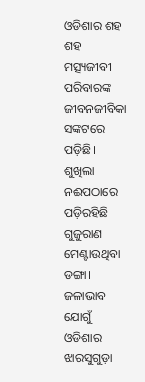ଓଡିଶାର ଶହ ଶହ ମତ୍ସ୍ୟଜୀବୀ ପରିବାରଙ୍କ ଜୀବନଜୀବିକା ସଙ୍କଟରେ ପଡ଼ିଛି। ଶୁଖିଲା ନଈପଠାରେ ପଡ଼ିରହିଛି ଗୁଜୁରାଣ ମେଣ୍ଟାଉଥିବା ଡଙ୍ଗା। ଜଳାଭାବ ଯୋଗୁଁ ଓଡିଶାର ଝାରସୁଗୁଡ଼ା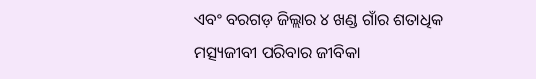ଏବଂ ବରଗଡ଼ ଜିଲ୍ଲାର ୪ ଖଣ୍ଡ ଗାଁର ଶତାଧିକ ମତ୍ସ୍ୟଜୀବୀ ପରିବାର ଜୀବିକା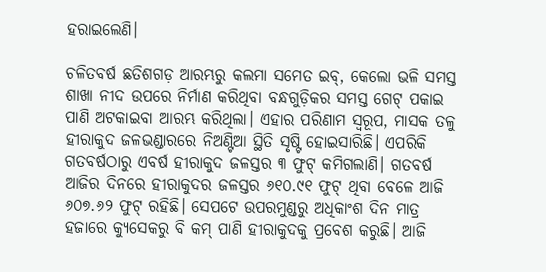ହରାଇଲେଣି।

ଚଳିତବର୍ଷ ଛତିଶଗଡ଼ ଆରମ୍ଭରୁ କଲମା ସମେତ ଇବ୍‌, କେଲୋ ଭଳି ସମସ୍ତ ଶାଖା ନୀଦ ଉପରେ ନିର୍ମାଣ କରିଥିବା ବନ୍ଧଗୁଡ଼ିକର ସମସ୍ତ ଗେଟ୍‌ ପକାଇ ପାଣି ଅଟକାଇବା ଆରମ୍ଭ କରିଥିଲା। ଏହାର ପରିଣାମ ସ୍ୱରୂପ, ମାସକ ତଳୁ ହୀରାକୁଦ ଜଳଭଣ୍ଡାରରେ ନିଅଣ୍ଟିଆ ସ୍ଥିତି ସୃଷ୍ଟି ହୋଇସାରିଛି। ଏପରିକି ଗତବର୍ଷଠାରୁ ଏବର୍ଷ ହୀରାକୁଦ ଜଳସ୍ତର ୩ ଫୁଟ୍‌ କମିଗଲାଣି। ଗତବର୍ଷ ଆଜିର ଦିନରେ ହୀରାକୁଦର ଜଳସ୍ତର ୬୧୦.୯୧ ଫୁଟ୍‌ ଥିବା ବେଳେ ଆଜି ୬୦୭.୬୨ ଫୁଟ୍‌ ରହିଛି। ସେପଟେ ଉପରମୁଣ୍ଡରୁ ଅଧିକାଂଶ ଦିନ ମାତ୍ର ହଜାରେ କ୍ୟୁସେକରୁ ବି କମ୍‌ ପାଣି ହୀରାକୁଦକୁ ପ୍ରବେଶ କରୁଛି। ଆଜି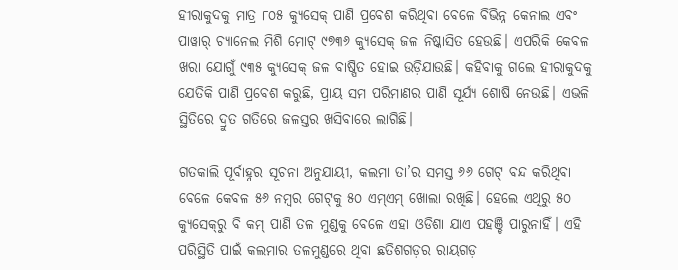ହୀରାକୁଦକୁ ମାତ୍ର ୮୦୫ କ୍ୟୁସେକ୍‌ ପାଣି ପ୍ରବେଶ କରିଥିବା ବେଳେ ବିଭିନ୍ନ କେନାଲ ଏବଂ ପାୱାର୍‌ ଚ୍ୟାନେଲ ମିଶି ମୋଟ୍‌ ୯୭୩୬ କ୍ୟୁସେକ୍‌ ଜଳ ନିଷ୍କାସିତ ହେଉଛି। ଏପରିକି କେବଳ ଖରା ଯୋଗୁଁ ୯୩୫ କ୍ୟୁସେକ୍‌ ଜଳ ବାଷ୍ପିତ ହୋଇ ଉଡ଼ିଯାଉଛି। କହିବାକୁ ଗଲେ ହୀରାକୁଦକୁ ଯେତିକି ପାଣି ପ୍ରବେଶ କରୁଛି, ପ୍ରାୟ ସମ ପରିମାଣର ପାଣି ସୂର୍ଯ୍ୟ ଶୋଷି ନେଉଛି। ଏଭଳି ସ୍ଥିତିରେ ଦ୍ରୁତ ଗତିରେ ଜଳସ୍ତର ଖସିବାରେ ଲାଗିଛି।

ଗତକାଲି ପୂର୍ବାହ୍ନର ସୂଚନା ଅନୁଯାୟୀ, କଲମା ତା’ର ସମସ୍ତ ୬୬ ଗେଟ୍‌ ବନ୍ଦ କରିଥିବା ବେଳେ କେବଳ ୫୬ ନମ୍ବର ଗେଟ୍‌କୁ ୫୦ ଏମ୍‌ଏମ୍‌ ଖୋଲା ରଖିଛି। ହେଲେ ଏଥିରୁ ୫୦ କ୍ୟୁସେକ୍‌ରୁ ବି କମ୍‌ ପାଣି ତଳ ମୁଣ୍ଡକୁ ବେଳେ ଏହା ଓଡିଶା ଯାଏ ପହଞ୍ଚି ପାରୁନାହିଁ। ଏହି ପରିସ୍ଥିତି ପାଇଁ କଲମାର ତଳମୁଣ୍ଡରେ ଥିବା ଛତିଶଗଡ଼ର ରାୟଗଡ଼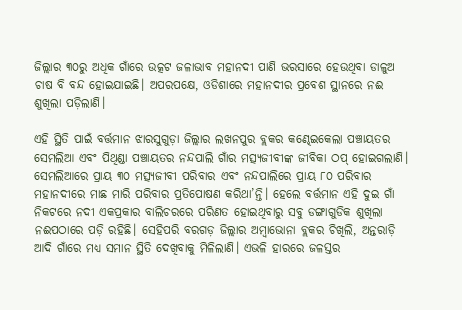ଜିଲ୍ଲାର ୩୦ରୁ ଅଧିକ ଗାଁରେ ଉତ୍କଟ ଜଳାଭାବ ମହାନଦୀ ପାଣି ଭରସାରେ ହେଉଥିବା ଡାଳୁଅ ଚାଷ ବି ବନ୍ଦ ହୋଇଯାଇଛି। ଅପରପକ୍ଷେ, ଓଡିଶାରେ ମହାନଦୀର ପ୍ରବେଶ ସ୍ଥାନରେ ନଈ ଶୁଖିଲା ପଡ଼ିଲାଣି।

ଏହି ସ୍ଥିତି ପାଇଁ ବର୍ତ୍ତମାନ ଝାରସୁଗୁଡ଼ା ଜିଲ୍ଲାର ଲଖନପୁର ବ୍ଲକର କଣ୍ଢେଇକେଲା ପଞ୍ଚାୟତର ସେମଲିଆ ଏବଂ ପିଥିଣ୍ଡା ପଞ୍ଚାୟତର ନନ୍ଦପାଲି ଗାଁର ମତ୍ସ୍ୟଜୀବୀଙ୍କ ଜୀବିକା ଠପ୍‌ ହୋଇଗଲାଣି। ସେମଲିଆରେ ପ୍ରାୟ ୩୦ ମତ୍ସ୍ୟଜୀବୀ ପରିବାର ଏବଂ ନନ୍ଦପାଲିରେ ପ୍ରାୟ ୮୦ ପରିବାର ମହାନଦୀରେ ମାଛ ମାରି ପରିବାର ପ୍ରତିପୋଷଣ କରିଥା’ନ୍ତି। ହେଲେ ବର୍ତ୍ତମାନ ଏହି ଦୁଇ ଗାଁ ନିକଟରେ ନଦୀ ଏକପ୍ରକାର ବାଲିଚରରେ ପରିଣତ ହୋଇଥିବାରୁ ସବୁ ଡଙ୍ଗାଗୁଡିକ ଶୁଖିଲା ନଈପଠାରେ ପଡ଼ି ରହିଛି। ସେହିପରି ବରଗଡ଼ ଜିଲ୍ଲାର ଅମ୍ବାଭୋନା ବ୍ଲକର ଚିଖିଲି, ଅନ୍ତରାଡ଼ି ଆଦି ଗାଁରେ ମଧ୍ୟ ସମାନ ସ୍ଥିତି ଦେଖିବାକୁ ମିଳିଲାଣି। ଏଭଳି ହାରରେ ଜଳସ୍ତର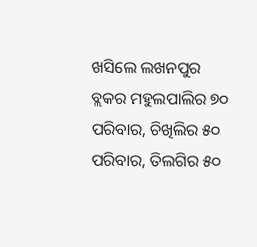ଖସିଲେ ଲଖନପୁର ବ୍ଲକର ମହୁଲପାଲିର ୭୦ ପରିବାର, ଚିଖିଲିର ୫୦ ପରିବାର, ତିଲଗିର ୫୦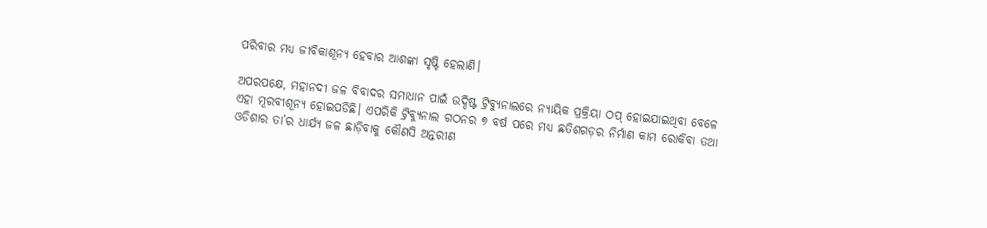ପରିବାର ମଧ୍ୟ ଜୀବିକାଶୂନ୍ୟ ହେବାର ଆଶଙ୍କା ସୃଷ୍ଟି ହେଲାଣି।

ଅପରପକ୍ଷେ, ମହାନଦୀ ଜଳ ବିବାଦର ସମାଧାନ ପାଇଁ ଉଦ୍ଦିଷ୍ଟ ଟ୍ରିବ୍ୟୁନାଲରେ ନ୍ୟାୟିକ ପ୍ରକ୍ରିୟା ଠପ୍‌ ହୋଇଯାଇଥିବା ବେଳେ ଏହା ମୂରବୀଶୂନ୍ୟ ହୋଇପଡିଛି। ଏପରିକି ଟ୍ରିବ୍ୟୁନାଲ ଗଠନର ୭ ବର୍ଷ ପରେ ମଧ୍ୟ ଛତିଶଗଡ଼ର ନିର୍ମାଣ କାମ ରୋକିବା ତଥା ଓଡିଶାର ତା’ର ଧାର୍ଯ୍ୟ ଜଳ ଛାଡ଼ିବାକୁ କୌଣସି ଅନ୍ତରୀଣ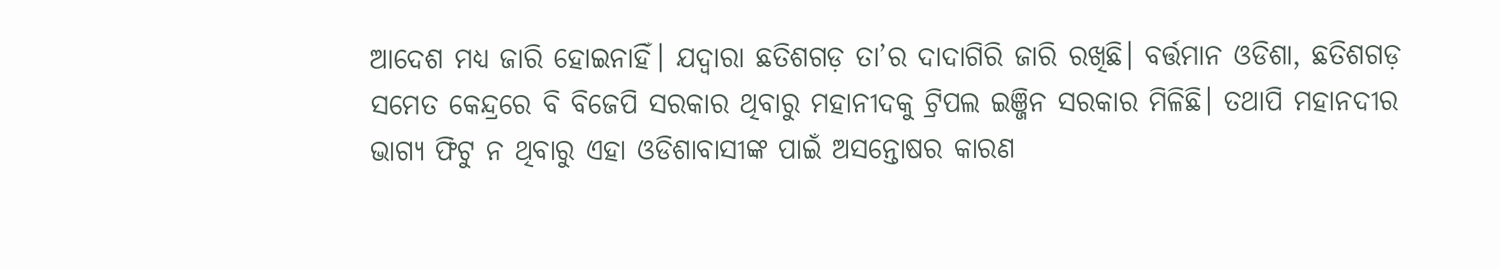ଆଦେଶ ମଧ୍ୟ ଜାରି ହୋଇନାହିଁ। ଯଦ୍ବାରା ଛତିଶଗଡ଼ ତା’ର ଦାଦାଗିରି ଜାରି ରଖିଛି। ବର୍ତ୍ତମାନ ଓଡିଶା, ଛତିଶଗଡ଼ ସମେତ କେନ୍ଦ୍ରରେ ବି ବିଜେପି ସରକାର ଥିବାରୁ ମହାନୀଦକୁ ଟ୍ରିପଲ ଇଞ୍ଜିନ ସରକାର ମିଳିଛି। ତଥାପି ମହାନଦୀର ଭାଗ୍ୟ ଫିଟୁ ନ ଥିବାରୁ ଏହା ଓଡିଶାବାସୀଙ୍କ ପାଇଁ ଅସନ୍ତୋଷର କାରଣ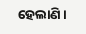ହେଲାଣି।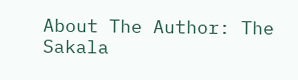About The Author: The Sakala